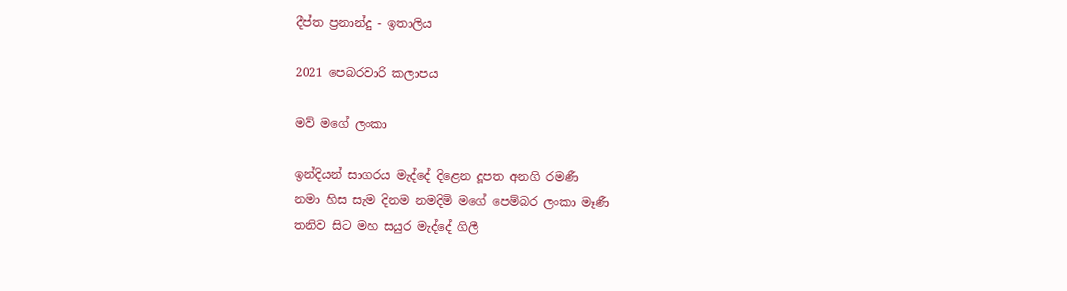දීප්ත ප්‍රනාන්දු - ඉතාලිය

2021 පෙබරවාරි කලාපය

මව් මගේ ලංකා

ඉන්දියන් සාගරය මැද්දේ දිළෙන දූපත අනගි රමණී
නමා හිස සැම දිනම නමදිමි මගේ පෙම්බර ලංකා මෑණී
තනිව සිට මහ සයුර මැද්දේ ගිලී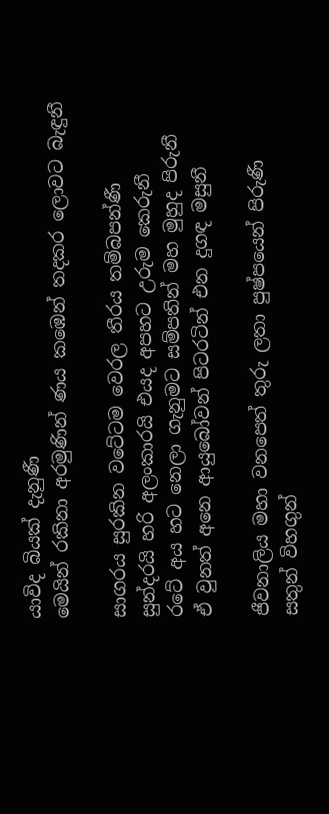යාවිද බියක් දැනුණී
මෙයින් රකිනා අරමුණින් ණය කඹෙන් තදකර ලොවට බැඳුනී

සාගරය සුරකින වටේටම වෙරල තීරය තම්බපන්ණී
සුන්දරයි හරි අලංකාරයි එයද අපහට උරුම කෙරුනී
රටේ අය හට නෙලා ගැනුමට සම්පතින් මහ මුහුද පිරුනී
ඒ වුනත් අනෙ ආයුබෝවන් පිටරටින් එන දුගඳ මසුනී

ජීවනාලිය මහා වනපෙත් තුරු ලතා පුෂ්පයෙන් පිරුණී
සතුන් විහගුන්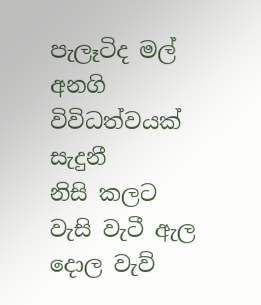පැලෑටිද මල් අනගි විවිධත්වයක් සැදුනී
නිසි කලට වැසි වැටී ඇල දොල වැව්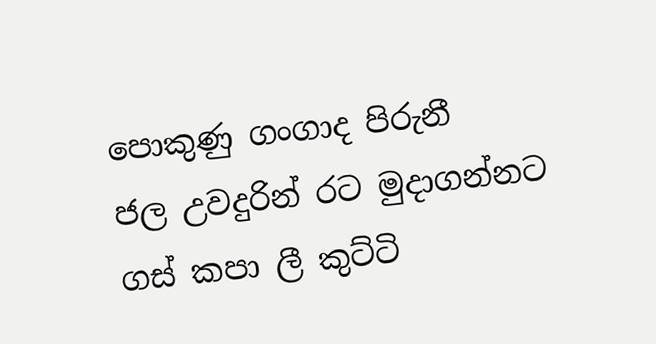පොකුණු ගංගාද පිරුනී
ජල උවදුරින් රට මුදාගන්නට ගස් කපා ලී කුට්ටි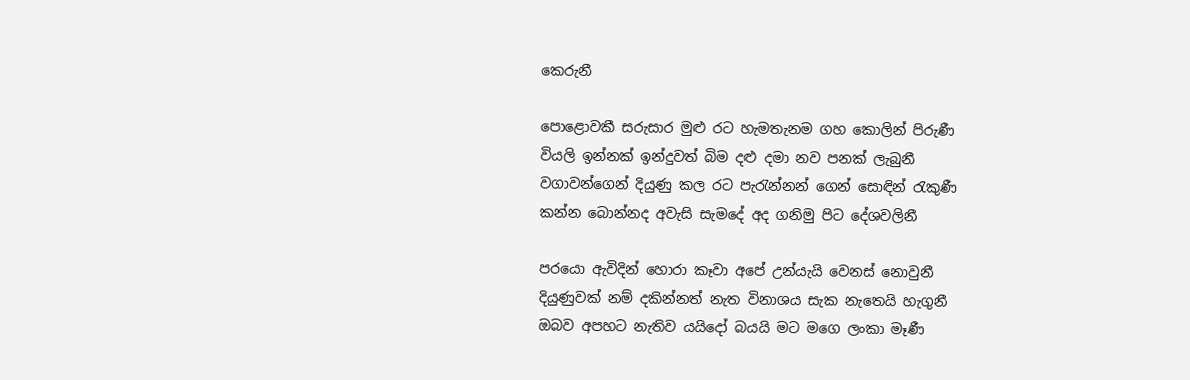කෙරුනී

පොළොවකී සරුසාර මුළු රට හැමතැනම ගහ කොලින් පිරුණී
වියලි ඉන්නක් ඉන්දුවත් බිම දළු දමා නව පනක් ලැබුනී
වගාවන්ගෙන් දියුණු කල රට පැරැන්නන් ගෙන් සොඳින් රැකුණී
කන්න බොන්නද අවැසි සැමදේ අද ගනිමු පිට දේශවලිනී

පරයො ඇවිදින් හොරා කෑවා අපේ උන්යැයි වෙනස් නොවුනී
දියුණුවක් නම් දකින්නත් නැත විනාශය සැක නැතෙයි හැගුනී
ඔබව අපහට නැතිව යයිදෝ බයයි මට මගෙ ලංකා මෑණී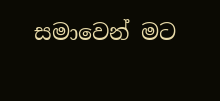සමාවෙන් මට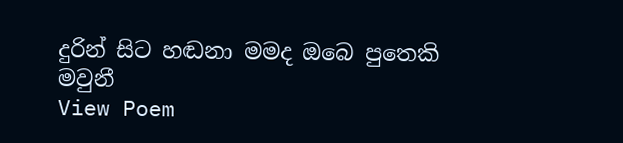දුරින් සිට හඬනා මමද ඔබෙ පුතෙකි මවුනී
View Poem